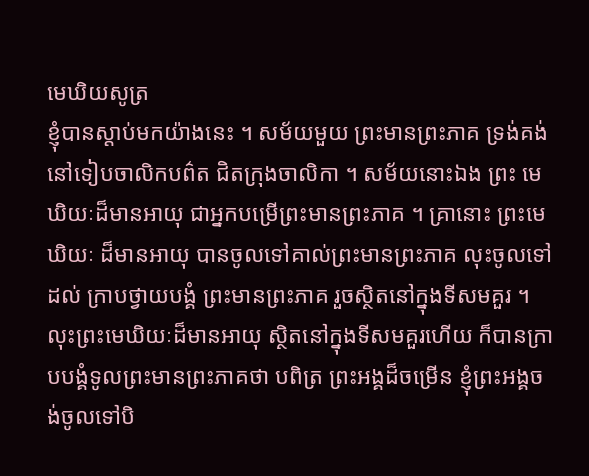មេឃិយសូត្រ
ខ្ញុំបានស្តាប់មកយ៉ាងនេះ ។ សម័យមួយ ព្រះមានព្រះភាគ ទ្រង់គង់នៅទៀបចាលិកបព៌ត ជិតក្រុងចាលិកា ។ សម័យនោះឯង ព្រះ មេឃិយៈដ៏មានអាយុ ជាអ្នកបម្រើព្រះមានព្រះភាគ ។ គ្រានោះ ព្រះមេឃិយៈ ដ៏មានអាយុ បានចូលទៅគាល់ព្រះមានព្រះភាគ លុះចូលទៅដល់ ក្រាបថ្វាយបង្គំ ព្រះមានព្រះភាគ រួចស្ថិតនៅក្នុងទីសមគួរ ។ លុះព្រះមេឃិយៈដ៏មានអាយុ ស្ថិតនៅក្នុងទីសមគួរហើយ ក៏បានក្រាបបង្គំទូលព្រះមានព្រះភាគថា បពិត្រ ព្រះអង្គដ៏ចម្រើន ខ្ញុំព្រះអង្គចង់ចូលទៅបិ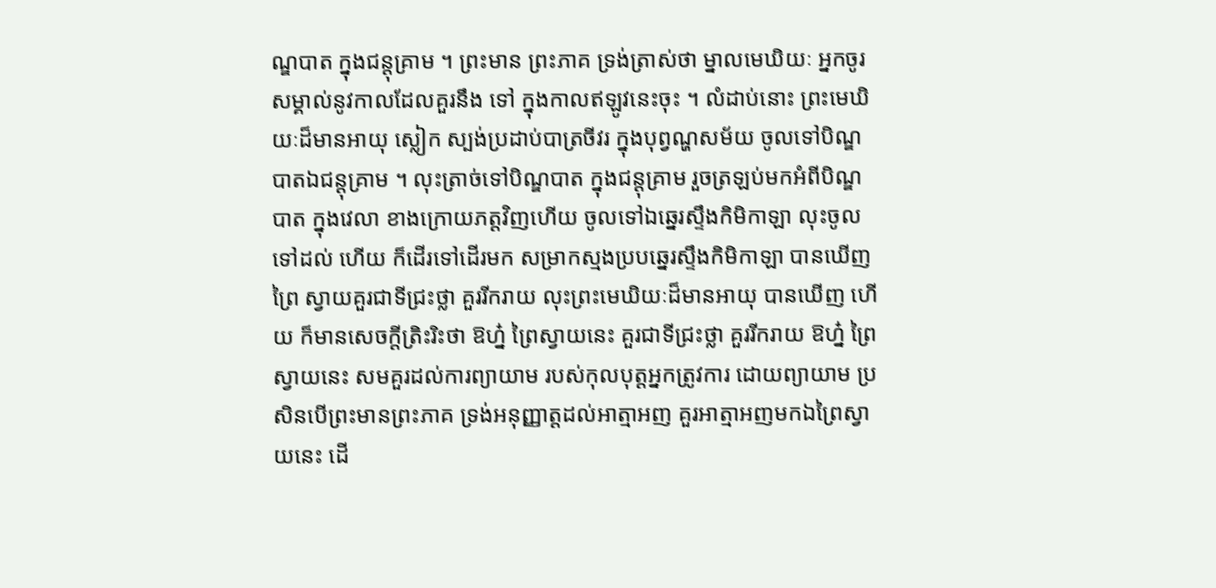ណ្ឌបាត ក្នុងជន្តុគ្រាម ។ ព្រះមាន ព្រះភាគ ទ្រង់ត្រាស់ថា ម្នាលមេឃិយៈ អ្នកចូរសម្គាល់នូវកាលដែលគួរនឹង ទៅ ក្នុងកាលឥឡូវនេះចុះ ។ លំដាប់នោះ ព្រះមេឃិយៈដ៏មានអាយុ ស្លៀក ស្បង់ប្រដាប់បាត្រចីវរ ក្នុងបុព្វណ្ហសម័យ ចូលទៅបិណ្ឌបាតឯជន្តុគ្រាម ។ លុះត្រាច់ទៅបិណ្ឌបាត ក្នុងជន្តុគ្រាម រួចត្រឡប់មកអំពីបិណ្ឌបាត ក្នុងវេលា ខាងក្រោយភត្តវិញហើយ ចូលទៅឯឆ្នេរស្ទឹងកិមិកាឡា លុះចូលទៅដល់ ហើយ ក៏ដើរទៅដើរមក សម្រាកស្មងប្របឆ្នេរស្ទឹងកិមិកាឡា បានឃើញព្រៃ ស្វាយគួរជាទីជ្រះថ្លា គួររីករាយ លុះព្រះមេឃិយៈដ៏មានអាយុ បានឃើញ ហើយ ក៏មានសេចក្តីត្រិះរិះថា ឱហ្ន៎ ព្រៃស្វាយនេះ គួរជាទីជ្រះថ្លា គួររីករាយ ឱហ្ន៎ ព្រៃស្វាយនេះ សមគួរដល់ការព្យាយាម របស់កុលបុត្តអ្នកត្រូវការ ដោយព្យាយាម ប្រសិនបើព្រះមានព្រះភាគ ទ្រង់អនុញ្ញាត្តដល់អាត្មាអញ គួរអាត្មាអញមកឯព្រៃស្វាយនេះ ដើ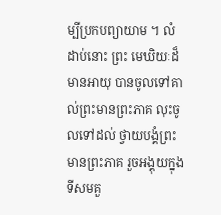ម្បីប្រកបព្យាយាម ។ លំដាប់នោះ ព្រះ មេឃិយៈដ៏មានអាយុ បានចូលទៅគាល់ព្រះមានព្រះភាគ លុះចូលទៅដល់ ថ្វាយបង្គំព្រះមានព្រះភាគ រួចអង្គុយក្នុងទីសមគួ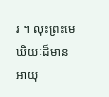រ ។ លុះព្រះមេឃិយៈដ៏មាន អាយុ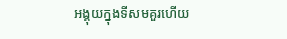អង្គុយក្នុងទីសមគួរហើយ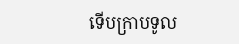ទើបក្រាបទូល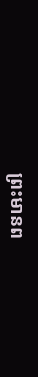ព្រះមានព